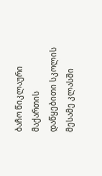ბაჩო წიკლაური მაქართის დაწყებითი სკოლის მესამე კლასში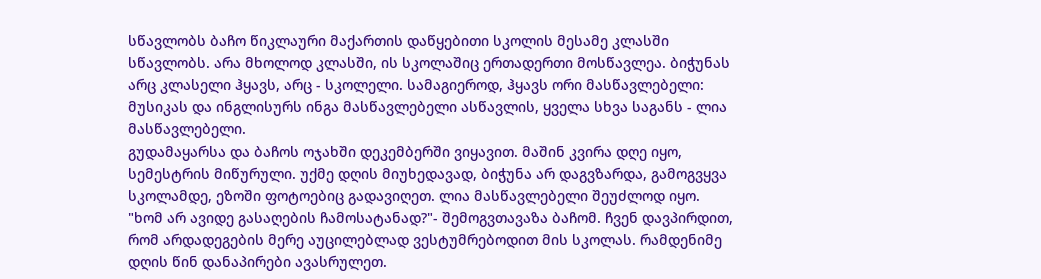სწავლობს ბაჩო წიკლაური მაქართის დაწყებითი სკოლის მესამე კლასში სწავლობს. არა მხოლოდ კლასში, ის სკოლაშიც ერთადერთი მოსწავლეა. ბიჭუნას არც კლასელი ჰყავს, არც - სკოლელი. სამაგიეროდ, ჰყავს ორი მასწავლებელი: მუსიკას და ინგლისურს ინგა მასწავლებელი ასწავლის, ყველა სხვა საგანს - ლია მასწავლებელი.
გუდამაყარსა და ბაჩოს ოჯახში დეკემბერში ვიყავით. მაშინ კვირა დღე იყო, სემესტრის მიწურული. უქმე დღის მიუხედავად, ბიჭუნა არ დაგვზარდა, გამოგვყვა სკოლამდე, ეზოში ფოტოებიც გადავიღეთ. ლია მასწავლებელი შეუძლოდ იყო. "ხომ არ ავიდე გასაღების ჩამოსატანად?"- შემოგვთავაზა ბაჩომ. ჩვენ დავპირდით, რომ არდადეგების მერე აუცილებლად ვესტუმრებოდით მის სკოლას. რამდენიმე დღის წინ დანაპირები ავასრულეთ.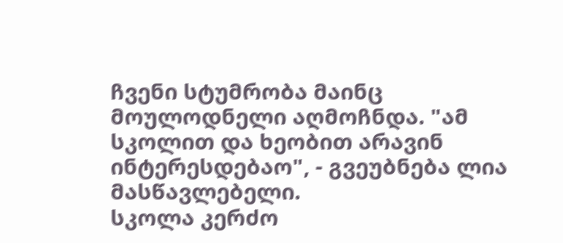ჩვენი სტუმრობა მაინც მოულოდნელი აღმოჩნდა. "ამ სკოლით და ხეობით არავინ ინტერესდებაო", - გვეუბნება ლია მასწავლებელი.
სკოლა კერძო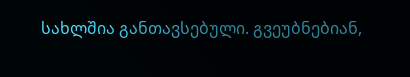სახლშია განთავსებული. გვეუბნებიან,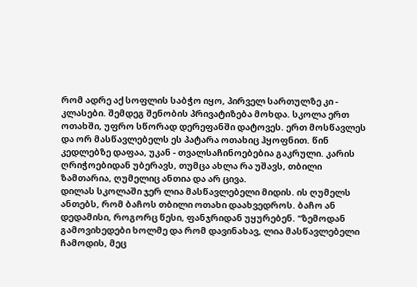რომ ადრე აქ სოფლის საბჭო იყო, პირველ სართულზე კი - კლასები. შემდეგ შენობის პრივატიზება მოხდა. სკოლა ერთ ოთახში, უფრო სწორად დერეფანში დატოვეს. ერთ მოსწავლეს და ორ მასწავლებელს ეს პატარა ოთახიც ჰყოფნით. წინ კედლებზე დაფაა, უკან - თვალსაჩინოებებია გაკრული. კარის ღრიჭოებიდან უბერავს, თუმცა ახლა რა უშავს, თბილი ზამთარია, ღუმელიც ანთია და არ ცივა.
დილას სკოლაში ჯერ ლია მასწავლებელი მიდის. ის ღუმელს ანთებს, რომ ბაჩოს თბილი ოთახი დაახვედროს. ბაჩო ან დედამისი, როგორც წესი, ფანჯრიდან უყურებენ. "ზემოდან გამოვიხედები ხოლმე და რომ დავინახავ, ლია მასწავლებელი ჩამოდის, მეც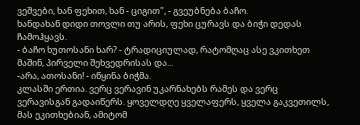ვეშვები, ხან ფეხით, ხან - ციგით", - გვეუბნება ბაჩო.
ხანდახან დიდი თოვლი თუ არის, ფეხი ცურავს და ბიჭი დედას ჩამოჰყავს.
- ბაჩო ხუთოსანი ხარ? - ტრადიციულად, რატომღაც ასე ვკითხეთ მაშინ, პირველი შეხვედრისას და...
-არა, ათოსანი! - იწყინა ბიჭმა.
კლასში ერთია. ვერც ვერავინ უკარნახებს რამეს და ვერც ვერავისგან გადაიწერს. ყოველდღე ყველაფერს, ყველა გაკვეთილს, მას ეკითხებიან, ამიტომ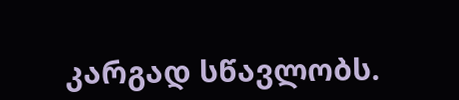კარგად სწავლობს.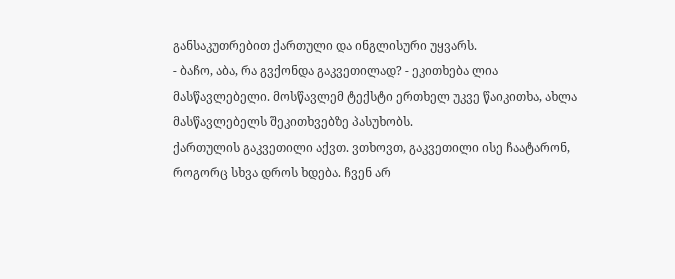განსაკუთრებით ქართული და ინგლისური უყვარს.
- ბაჩო, აბა, რა გვქონდა გაკვეთილად? - ეკითხება ლია მასწავლებელი. მოსწავლემ ტექსტი ერთხელ უკვე წაიკითხა, ახლა მასწავლებელს შეკითხვებზე პასუხობს.
ქართულის გაკვეთილი აქვთ. ვთხოვთ, გაკვეთილი ისე ჩაატარონ, როგორც სხვა დროს ხდება. ჩვენ არ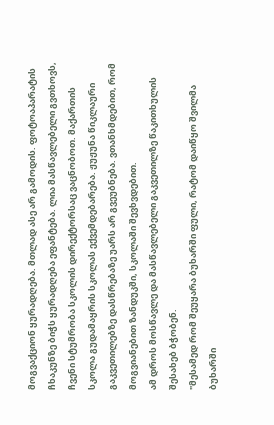მოგვაქციონ ყურადღება. მთლად ასე არ გამოდის. ფოტოაპარატის ჩხაკუნზე ბიჭს ყურადღება ეფანტება. ლია მასწავლებელი გვთხოვს, ჩვენი სტუმრობა სკოლის დირექტორსაც ვაცნობოთ. მაქართის სკოლა გუდამაყრის სკოლას ექვემდებარება. ჟუჟუნა წიკლაური გაკვეთილებზე დასწრებაზე უარს არ გვეუბნება. ვთანხმდებით, რომ მოგვიანებით ზანდუკში, სკოლაში შევხვდებით.
ამ დროს მოსწავლე და მასწავლებელი გაკვეთილზე წაკითხულის შესახებ ბჭობენ.
"მესამედ რომ შეუყარა ბუხარში ფული, რატომ დაიწყო შვილმა ბუხარში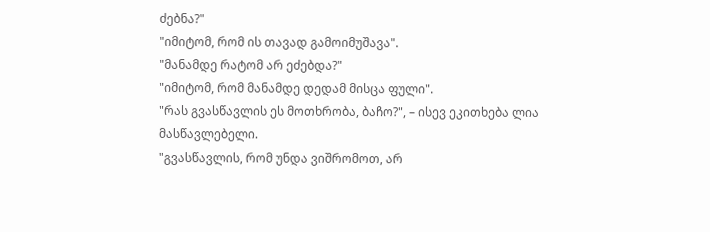ძებნა?"
"იმიტომ, რომ ის თავად გამოიმუშავა".
"მანამდე რატომ არ ეძებდა?"
"იმიტომ, რომ მანამდე დედამ მისცა ფული".
"რას გვასწავლის ეს მოთხრობა, ბაჩო?", – ისევ ეკითხება ლია მასწავლებელი.
"გვასწავლის, რომ უნდა ვიშრომოთ, არ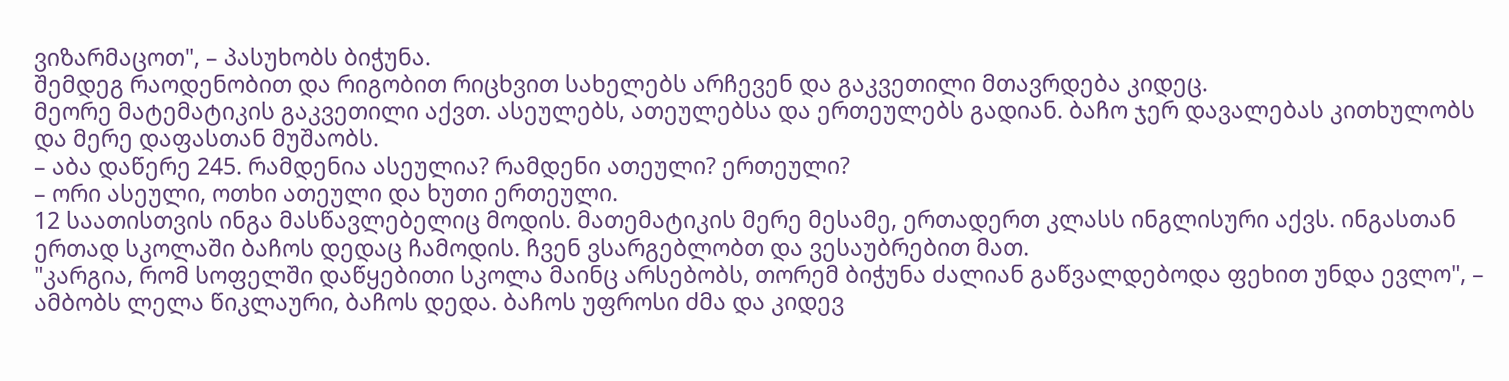ვიზარმაცოთ", – პასუხობს ბიჭუნა.
შემდეგ რაოდენობით და რიგობით რიცხვით სახელებს არჩევენ და გაკვეთილი მთავრდება კიდეც.
მეორე მატემატიკის გაკვეთილი აქვთ. ასეულებს, ათეულებსა და ერთეულებს გადიან. ბაჩო ჯერ დავალებას კითხულობს და მერე დაფასთან მუშაობს.
– აბა დაწერე 245. რამდენია ასეულია? რამდენი ათეული? ერთეული?
– ორი ასეული, ოთხი ათეული და ხუთი ერთეული.
12 საათისთვის ინგა მასწავლებელიც მოდის. მათემატიკის მერე მესამე, ერთადერთ კლასს ინგლისური აქვს. ინგასთან ერთად სკოლაში ბაჩოს დედაც ჩამოდის. ჩვენ ვსარგებლობთ და ვესაუბრებით მათ.
"კარგია, რომ სოფელში დაწყებითი სკოლა მაინც არსებობს, თორემ ბიჭუნა ძალიან გაწვალდებოდა ფეხით უნდა ევლო", – ამბობს ლელა წიკლაური, ბაჩოს დედა. ბაჩოს უფროსი ძმა და კიდევ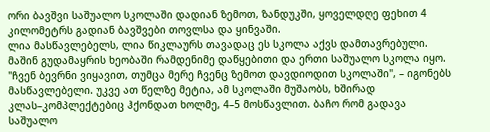ორი ბავშვი საშუალო სკოლაში დადიან ზემოთ, ზანდუკში, ყოველდღე ფეხით 4 კილომეტრს გადიან ბავშვები თოვლსა და ყინვაში.
ლია მასწავლებელს, ლია წიკლაურს თავადაც ეს სკოლა აქვს დამთავრებული. მაშინ გუდამაყრის ხეობაში რამდენიმე დაწყებითი და ერთი საშუალო სკოლა იყო. "ჩვენ ბევრნი ვიყავით, თუმცა მერე ჩვენც ზემოთ დავდიოდით სკოლაში", – იგონებს მასწავლებელი. უკვე ათ წელზე მეტია, ამ სკოლაში მუშაობს, ხშირად კლას–კომპლექტებიც ჰქონდათ ხოლმე, 4–5 მოსწავლით. ბაჩო რომ გადავა საშუალო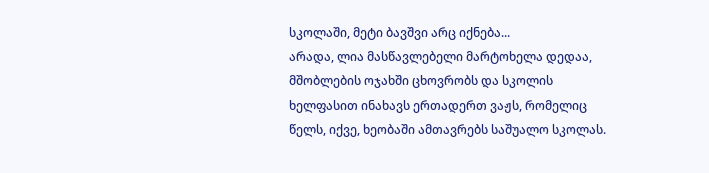სკოლაში, მეტი ბავშვი არც იქნება...
არადა, ლია მასწავლებელი მარტოხელა დედაა, მშობლების ოჯახში ცხოვრობს და სკოლის ხელფასით ინახავს ერთადერთ ვაჟს, რომელიც წელს, იქვე, ხეობაში ამთავრებს საშუალო სკოლას.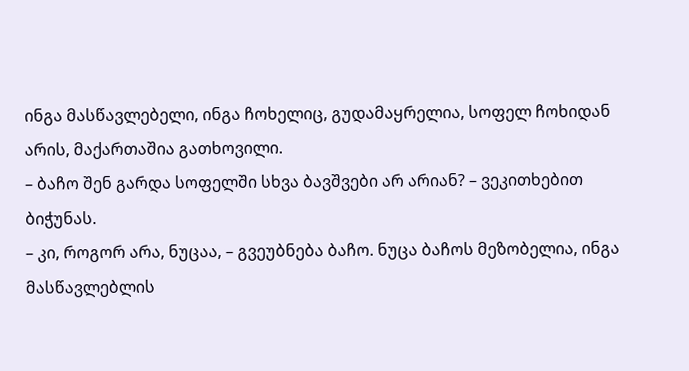ინგა მასწავლებელი, ინგა ჩოხელიც, გუდამაყრელია, სოფელ ჩოხიდან არის, მაქართაშია გათხოვილი.
– ბაჩო შენ გარდა სოფელში სხვა ბავშვები არ არიან? – ვეკითხებით ბიჭუნას.
– კი, როგორ არა, ნუცაა, – გვეუბნება ბაჩო. ნუცა ბაჩოს მეზობელია, ინგა მასწავლებლის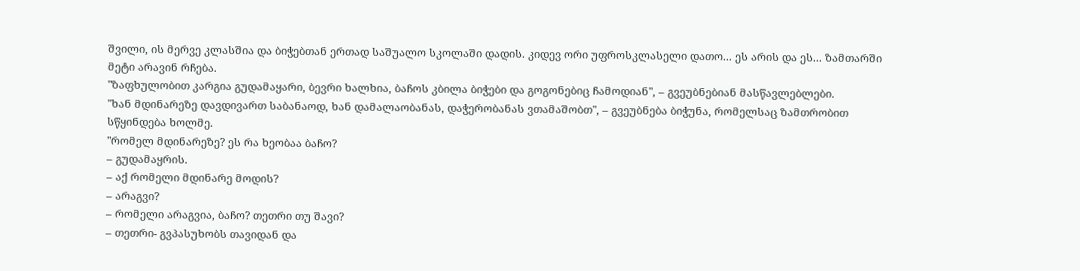შვილი, ის მერვე კლასშია და ბიჭებთან ერთად საშუალო სკოლაში დადის. კიდევ ორი უფროსკლასელი დათო... ეს არის და ეს... ზამთარში მეტი არავინ რჩება.
"ზაფხულობით კარგია გუდამაყარი, ბევრი ხალხია, ბაჩოს კბილა ბიჭები და გოგონებიც ჩამოდიან", – გვეუბნებიან მასწავლებლები.
"ხან მდინარეზე დავდივართ საბანაოდ, ხან დამალაობანას, დაჭერობანას ვთამაშობთ", – გვეუბნება ბიჭუნა, რომელსაც ზამთრობით სწყინდება ხოლმე.
"რომელ მდინარეზე? ეს რა ხეობაა ბაჩო?
– გუდამაყრის.
– აქ რომელი მდინარე მოდის?
– არაგვი?
– რომელი არაგვია, ბაჩო? თეთრი თუ შავი?
– თეთრი- გვპასუხობს თავიდან და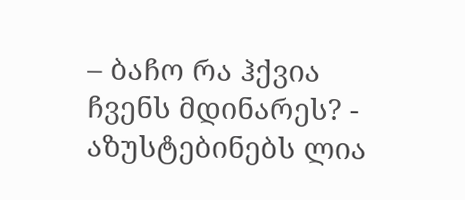– ბაჩო რა ჰქვია ჩვენს მდინარეს? - აზუსტებინებს ლია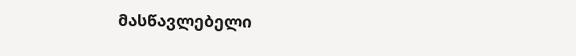მასწავლებელი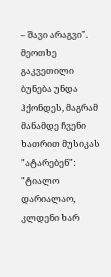– შავი არაგვი".
მეოთხე გაკვეთილი ბუნება უნდა ჰქონდეს, მაგრამ მანამდე ჩვენი ხათრით მუსიკას "ატარებენ":
"ტიალო დარიალაო, კლდენი ხარ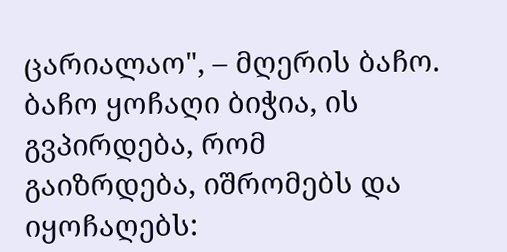ცარიალაო", – მღერის ბაჩო.
ბაჩო ყოჩაღი ბიჭია, ის გვპირდება, რომ გაიზრდება, იშრომებს და იყოჩაღებს: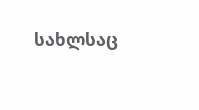სახლსაც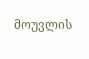მოუვლის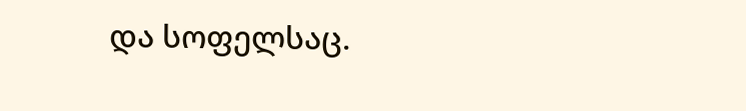და სოფელსაც.